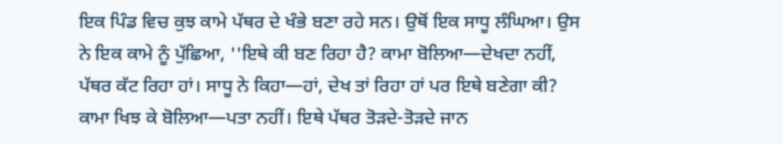ਇਕ ਪਿੰਡ ਵਿਚ ਕੁਝ ਕਾਮੇ ਪੱਥਰ ਦੇ ਖੰਭੇ ਬਣਾ ਰਹੇ ਸਨ। ਉਥੋਂ ਇਕ ਸਾਧੂ ਲੰਘਿਆ। ਉਸ ਨੇ ਇਕ ਕਾਮੇ ਨੂੰ ਪੁੱਛਿਆ, ''ਇਥੇ ਕੀ ਬਣ ਰਿਹਾ ਹੈ? ਕਾਮਾ ਬੋਲਿਆ—ਦੇਖਦਾ ਨਹੀਂ, ਪੱਥਰ ਕੱਟ ਰਿਹਾ ਹਾਂ। ਸਾਧੂ ਨੇ ਕਿਹਾ—ਹਾਂ, ਦੇਖ ਤਾਂ ਰਿਹਾ ਹਾਂ ਪਰ ਇਥੇ ਬਣੇਗਾ ਕੀ? ਕਾਮਾ ਖਿਝ ਕੇ ਬੋਲਿਆ—ਪਤਾ ਨਹੀਂ। ਇਥੇ ਪੱਥਰ ਤੋੜਦੇ-ਤੋੜਦੇ ਜਾਨ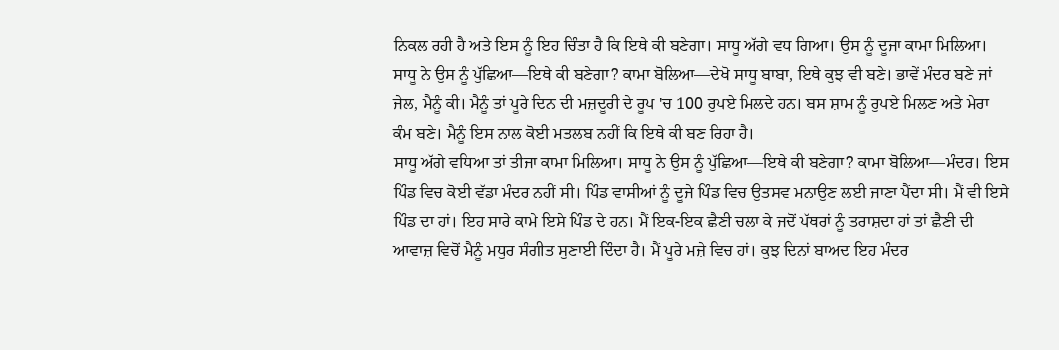ਨਿਕਲ ਰਹੀ ਹੈ ਅਤੇ ਇਸ ਨੂੰ ਇਹ ਚਿੰਤਾ ਹੈ ਕਿ ਇਥੇ ਕੀ ਬਣੇਗਾ। ਸਾਧੂ ਅੱਗੇ ਵਧ ਗਿਆ। ਉਸ ਨੂੰ ਦੂਜਾ ਕਾਮਾ ਮਿਲਿਆ। ਸਾਧੂ ਨੇ ਉਸ ਨੂੰ ਪੁੱਛਿਆ—ਇਥੇ ਕੀ ਬਣੇਗਾ? ਕਾਮਾ ਬੋਲਿਆ—ਦੇਖੋ ਸਾਧੂ ਬਾਬਾ, ਇਥੇ ਕੁਝ ਵੀ ਬਣੇ। ਭਾਵੇਂ ਮੰਦਰ ਬਣੇ ਜਾਂ ਜੇਲ, ਮੈਨੂੰ ਕੀ। ਮੈਨੂੰ ਤਾਂ ਪੂਰੇ ਦਿਨ ਦੀ ਮਜ਼ਦੂਰੀ ਦੇ ਰੂਪ 'ਚ 100 ਰੁਪਏ ਮਿਲਦੇ ਹਨ। ਬਸ ਸ਼ਾਮ ਨੂੰ ਰੁਪਏ ਮਿਲਣ ਅਤੇ ਮੇਰਾ ਕੰਮ ਬਣੇ। ਮੈਨੂੰ ਇਸ ਨਾਲ ਕੋਈ ਮਤਲਬ ਨਹੀਂ ਕਿ ਇਥੇ ਕੀ ਬਣ ਰਿਹਾ ਹੈ।
ਸਾਧੂ ਅੱਗੇ ਵਧਿਆ ਤਾਂ ਤੀਜਾ ਕਾਮਾ ਮਿਲਿਆ। ਸਾਧੂ ਨੇ ਉਸ ਨੂੰ ਪੁੱਛਿਆ—ਇਥੇ ਕੀ ਬਣੇਗਾ? ਕਾਮਾ ਬੋਲਿਆ—ਮੰਦਰ। ਇਸ ਪਿੰਡ ਵਿਚ ਕੋਈ ਵੱਡਾ ਮੰਦਰ ਨਹੀਂ ਸੀ। ਪਿੰਡ ਵਾਸੀਆਂ ਨੂੰ ਦੂਜੇ ਪਿੰਡ ਵਿਚ ਉਤਸਵ ਮਨਾਉਣ ਲਈ ਜਾਣਾ ਪੈਂਦਾ ਸੀ। ਮੈਂ ਵੀ ਇਸੇ ਪਿੰਡ ਦਾ ਹਾਂ। ਇਹ ਸਾਰੇ ਕਾਮੇ ਇਸੇ ਪਿੰਡ ਦੇ ਹਨ। ਮੈਂ ਇਕ-ਇਕ ਛੈਣੀ ਚਲਾ ਕੇ ਜਦੋਂ ਪੱਥਰਾਂ ਨੂੰ ਤਰਾਸ਼ਦਾ ਹਾਂ ਤਾਂ ਛੈਣੀ ਦੀ ਆਵਾਜ਼ ਵਿਚੋਂ ਮੈਨੂੰ ਮਧੁਰ ਸੰਗੀਤ ਸੁਣਾਈ ਦਿੰਦਾ ਹੈ। ਮੈਂ ਪੂਰੇ ਮਜ਼ੇ ਵਿਚ ਹਾਂ। ਕੁਝ ਦਿਨਾਂ ਬਾਅਦ ਇਹ ਮੰਦਰ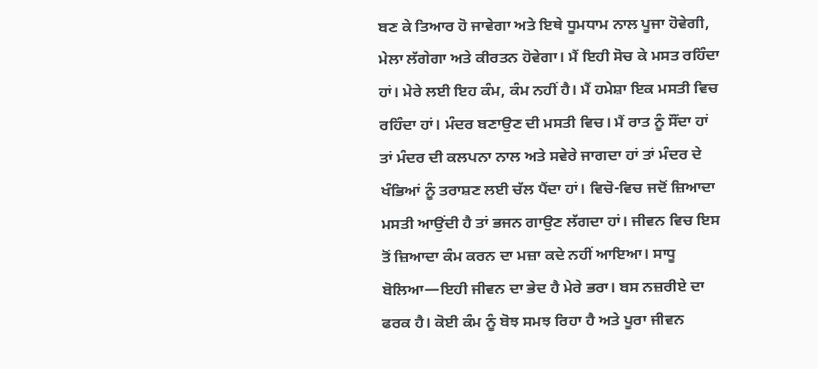ਬਣ ਕੇ ਤਿਆਰ ਹੋ ਜਾਵੇਗਾ ਅਤੇ ਇਥੇ ਧੂਮਧਾਮ ਨਾਲ ਪੂਜਾ ਹੋਵੇਗੀ, ਮੇਲਾ ਲੱਗੇਗਾ ਅਤੇ ਕੀਰਤਨ ਹੋਵੇਗਾ। ਮੈਂ ਇਹੀ ਸੋਚ ਕੇ ਮਸਤ ਰਹਿੰਦਾ ਹਾਂ। ਮੇਰੇ ਲਈ ਇਹ ਕੰਮ, ਕੰਮ ਨਹੀਂ ਹੈ। ਮੈਂ ਹਮੇਸ਼ਾ ਇਕ ਮਸਤੀ ਵਿਚ ਰਹਿੰਦਾ ਹਾਂ। ਮੰਦਰ ਬਣਾਉਣ ਦੀ ਮਸਤੀ ਵਿਚ। ਮੈਂ ਰਾਤ ਨੂੰ ਸੌਂਦਾ ਹਾਂ ਤਾਂ ਮੰਦਰ ਦੀ ਕਲਪਨਾ ਨਾਲ ਅਤੇ ਸਵੇਰੇ ਜਾਗਦਾ ਹਾਂ ਤਾਂ ਮੰਦਰ ਦੇ ਖੰਭਿਆਂ ਨੂੰ ਤਰਾਸ਼ਣ ਲਈ ਚੱਲ ਪੈਂਦਾ ਹਾਂ। ਵਿਚੋ-ਵਿਚ ਜਦੋਂ ਜ਼ਿਆਦਾ ਮਸਤੀ ਆਉਂਦੀ ਹੈ ਤਾਂ ਭਜਨ ਗਾਉਣ ਲੱਗਦਾ ਹਾਂ। ਜੀਵਨ ਵਿਚ ਇਸ ਤੋਂ ਜ਼ਿਆਦਾ ਕੰਮ ਕਰਨ ਦਾ ਮਜ਼ਾ ਕਦੇ ਨਹੀਂ ਆਇਆ। ਸਾਧੂ ਬੋਲਿਆ—ਇਹੀ ਜੀਵਨ ਦਾ ਭੇਦ ਹੈ ਮੇਰੇ ਭਰਾ। ਬਸ ਨਜ਼ਰੀਏ ਦਾ ਫਰਕ ਹੈ। ਕੋਈ ਕੰਮ ਨੂੰ ਬੋਝ ਸਮਝ ਰਿਹਾ ਹੈ ਅਤੇ ਪੂਰਾ ਜੀਵਨ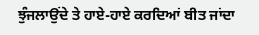ਝੁੰਜਲਾਉਂਦੇ ਤੇ ਹਾਏ-ਹਾਏ ਕਰਦਿਆਂ ਬੀਤ ਜਾਂਦਾ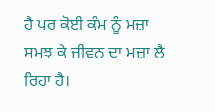ਹੈ ਪਰ ਕੋਈ ਕੰਮ ਨੂੰ ਮਜ਼ਾ ਸਮਝ ਕੇ ਜੀਵਨ ਦਾ ਮਜ਼ਾ ਲੈ ਰਿਹਾ ਹੈ।